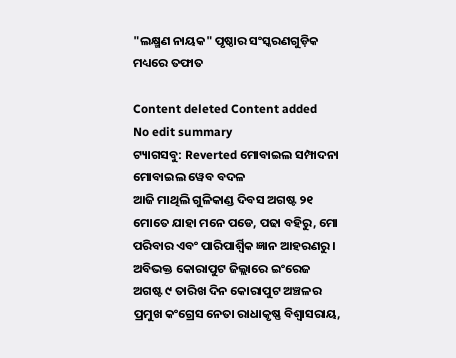"ଲକ୍ଷ୍ମଣ ନାୟକ" ପୃଷ୍ଠାର ସଂସ୍କରଣ‌ଗୁଡ଼ିକ ମଧ୍ୟରେ ତଫାତ

Content deleted Content added
No edit summary
ଟ୍ୟାଗସବୁ: Reverted ମୋବାଇଲ ସମ୍ପାଦନା ମୋବାଇଲ ୱେବ ବଦଳ
ଆଜି ମାଥିଲି ଗୁଳିକାଣ୍ଡ ଦିବସ ଅଗଷ୍ଟ ୨୧ ମୋତେ ଯାହା ମନେ ପଡେ, ପଢା ବହିରୁ, ମୋ ପରିବାର ଏବଂ ପାରିପାର୍ଶ୍ବିକ ଜ୍ଞାନ ଆହରଣରୁ । ଅବିଭକ୍ତ କୋରାପୁଟ ଜିଲ୍ଲାରେ ଇଂରେଜ ଅଗଷ୍ଟ ୯ ତାରିଖ ଦିନ କୋରାପୁଟ ଅଞ୍ଚଳର ପ୍ରମୁଖ କଂଗ୍ରେସ ନେତା ରାଧାକୃଷ୍ଣ ବିଶ୍ୱାସରାୟ,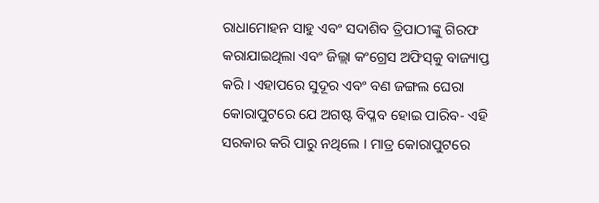ରାଧାମୋହନ ସାହୁ ଏବଂ ସଦାଶିବ ତ୍ରିପାଠୀଙ୍କୁ ଗିରଫ କରାଯାଇଥିଲା ଏବଂ ଜିଲ୍ଲା କଂଗ୍ରେସ ଅଫିସ୍‍କୁ ବାଜ୍ୟାପ୍ତ କରି । ଏହାପରେ ସୁଦୂର ଏବଂ ବଣ ଜଙ୍ଗଲ ଘେରା କୋରାପୁଟରେ ଯେ ଅଗଷ୍ଟ ବିପ୍ଳବ ହୋଇ ପାରିବ- ଏହି ସରକାର କରି ପାରୁ ନଥିଲେ । ମାତ୍ର କୋରାପୁଟରେ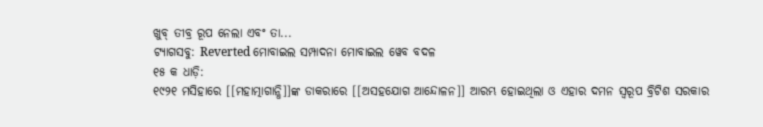ଖୁବ୍‍ ତୀବ୍ର ରୂପ ନେଲା ଏବଂ ତା...
ଟ୍ୟାଗସବୁ: Reverted ମୋବାଇଲ ସମ୍ପାଦନା ମୋବାଇଲ ୱେବ ବଦଳ
୧୫ କ ଧାଡ଼ି:
୧୯୨୧ ମସିହାରେ [[ମହାତ୍ମାଗାନ୍ଧି]]ଙ୍କ ଡାକରାରେ [[ଅସହଯୋଗ ଆନ୍ଦୋଳନ]] ଆରମ୍ଭ ହୋଇଥିଲା ଓ ଏହାର ଦମନ ସ୍ୱରୂପ ବ୍ରିଟିଶ ସରକାର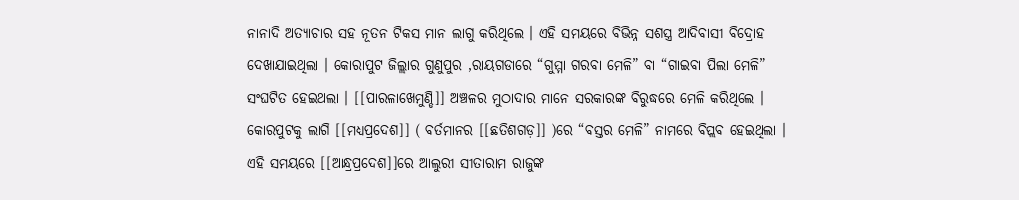ନାନାଦି ଅତ୍ୟାଚାର ସହ ନୂତନ ଟିକସ ମାନ ଲାଗୁ କରିଥିଲେ । ଏହି ସମୟରେ ବିଭିନ୍ନ ସଶସ୍ତ୍ର ଆଦିବାସୀ ବିଦ୍ରୋହ ଦେଖାଯାଇଥିଲା । କୋରାପୁଟ ଜିଲ୍ଲାର ଗୁଣୁପୁର ,ରାୟଗଡାରେ “ଗୁମ୍ମା ଗରବା ମେଳି” ବା “ଗାଇବା ପିଲା ମେଳି” ସଂଘଟିତ ହେଇଥଲା । [[ପାରଳାଖେମୁଣ୍ଡି]] ଅଞ୍ଚଳର ମୁଠାଦାର ମାନେ ସରକାରଙ୍କ ବିରୁଦ୍ଧରେ ମେଳି କରିଥିଲେ । କୋରପୁଟକୁ ଲାଗି [[ମଧ୍ୟପ୍ରଦେଶ]] ( ବର୍ତମାନର [[ଛତିଶଗଡ଼]] )ରେ “ବସ୍ତର ମେଳି” ନାମରେ ବିପ୍ଲବ ହେଇଥିଲା । ଏହି ସମୟରେ [[ଆନ୍ଧ୍ରପ୍ରଦେଶ]]ରେ ଆଲୁରୀ ସୀତାରାମ ରାଜୁଙ୍କ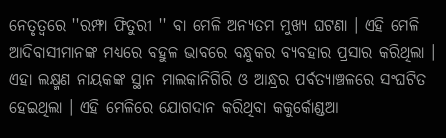ନେତୃତ୍ୱରେ ''ରମ୍ଫା ଫିତୁରୀ '' ବା ମେଳି ଅନ୍ୟତମ ମୁଖ୍ୟ ଘଟଣା । ଏହି ମେଳି ଆଦିବାସୀମାନଙ୍କ ମଧ୍ୟରେ ବହୁଳ ଭାବରେ ବନ୍ଧୁକର ବ୍ୟବହାର ପ୍ରସାର କରିଥିଲା । ଏହା ଲକ୍ଷ୍ମଣ ନାୟକଙ୍କ ସ୍ଥାନ ମାଲକାନିଗିରି ଓ ଆନ୍ଧ୍ରର ପର୍ବତ୍ୟାଞ୍ଚଳରେ ସଂଘଟିତ ହେଇଥିଲା । ଏହି ମେଳିରେ ଯୋଗଦାନ କରିଥିବା କକୁର୍କୋଣ୍ଡଆ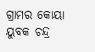ଗ୍ରାମର କୋୟା ୟୁବକ ଚନ୍ଦ୍ର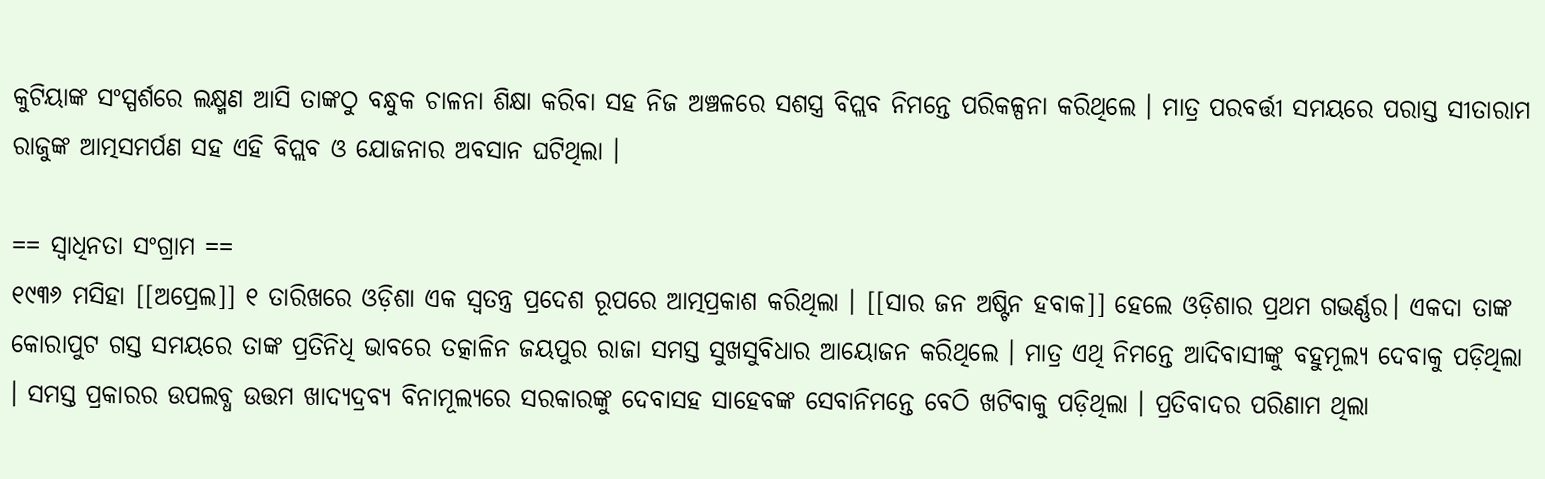କୁଟିୟାଙ୍କ ସଂସ୍ପର୍ଶରେ ଲକ୍ଷ୍ମଣ ଆସି ତାଙ୍କଠୁ ବନ୍ଧୁକ ଚାଳନା ଶିକ୍ଷା କରିବା ସହ ନିଜ ଅଞ୍ଚଳରେ ସଶସ୍ତ୍ର ବିପ୍ଲବ ନିମନ୍ତେ ପରିକଳ୍ପନା କରିଥିଲେ । ମାତ୍ର ପରବର୍ତ୍ତୀ ସମୟରେ ପରାସ୍ତ ସୀତାରାମ ରାଜୁଙ୍କ ଆତ୍ମସମର୍ପଣ ସହ ଏହି ବିପ୍ଲବ ଓ ଯୋଜନାର ଅବସାନ ଘଟିଥିଲା ।

== ସ୍ୱାଧିନତା ସଂଗ୍ରାମ ==
୧୯୩୬ ମସିହା [[ଅପ୍ରେଲ]] ୧ ତାରିଖରେ ଓଡ଼ିଶା ଏକ ସ୍ୱତନ୍ତ୍ର ପ୍ରଦେଶ ରୂପରେ ଆତ୍ମପ୍ରକାଶ କରିଥିଲା । [[ସାର ଜନ ଅଷ୍ଟିନ ହବାକ]] ହେଲେ ଓଡ଼ିଶାର ପ୍ରଥମ ଗଭର୍ଣ୍ଣର। ଏକଦା ତାଙ୍କ କୋରାପୁଟ ଗସ୍ତ ସମୟରେ ତାଙ୍କ ପ୍ରତିନିଧି ଭାବରେ ତତ୍କାଳିନ ଜୟପୁର ରାଜା ସମସ୍ତ ସୁଖସୁବିଧାର ଆୟୋଜନ କରିଥିଲେ । ମାତ୍ର ଏଥି ନିମନ୍ତେ ଆଦିବାସୀଙ୍କୁ ବହୁମୂଲ୍ୟ ଦେବାକୁ ପଡ଼ିଥିଲା । ସମସ୍ତ ପ୍ରକାରର ଉପଲବ୍ଧ ଉତ୍ତମ ଖାଦ୍ୟଦ୍ରବ୍ୟ ବିନାମୂଲ୍ୟରେ ସରକାରଙ୍କୁ ଦେବାସହ ସାହେବଙ୍କ ସେବାନିମନ୍ତେ ବେଠି ଖଟିବାକୁ ପଡ଼ିଥିଲା । ପ୍ରତିବାଦର ପରିଣାମ ଥିଲା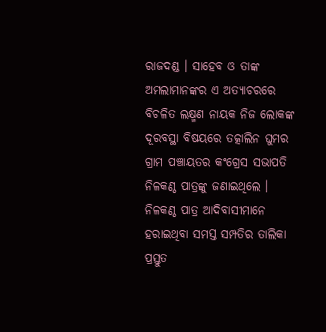ରାଜଦଣ୍ଡ । ସାହେବ ଓ ତାଙ୍କ ଅମଲାମାନଙ୍କର ଏ ଅତ୍ୟାଚରରେ ବିଚଳିତ ଲକ୍ଷ୍ମଣ ନାୟକ ନିଜ ଲୋକଙ୍କ ଦୂରବସ୍ଥା ବିଷୟରେ ତତ୍କାଲିନ ଘୁମର ଗ୍ରାମ ପଞ୍ଚାୟତର କଂଗ୍ରେସ ସଭାପତି ନିଳକଣ୍ଠ ପାତ୍ରଙ୍କୁ ଜଣାଇଥିଲେ । ନିଳକଣ୍ଠ ପାତ୍ର ଆଦିବାସୀମାନେ ହରାଇଥିବା ସମସ୍ତ ସମ୍ପତିର ତାଲିକା ପ୍ରସ୍ତୁତ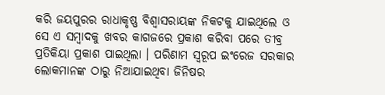କରି ଜୟପୁରର ରାଧାକୃଷ୍ଣ ବିଶ୍ୱାସରାୟଙ୍କ ନିକଟକୁ ଯାଇଥିଲେ ଓ ସେ ଏ ସମ୍ବାଦକୁ ଖବର କାଗଜରେ ପ୍ରକାଶ କରିବା ପରେ ତୀବ୍ର ପ୍ରତିକିୟା ପ୍ରକାଶ ପାଇଥିଲା । ପରିଣାମ ସ୍ୱରୂପ ଇଂରେଜ ସରକାର ଲୋକମାନଙ୍କ ଠାରୁ ନିଆଯାଇଥିବା ଜିନିଷର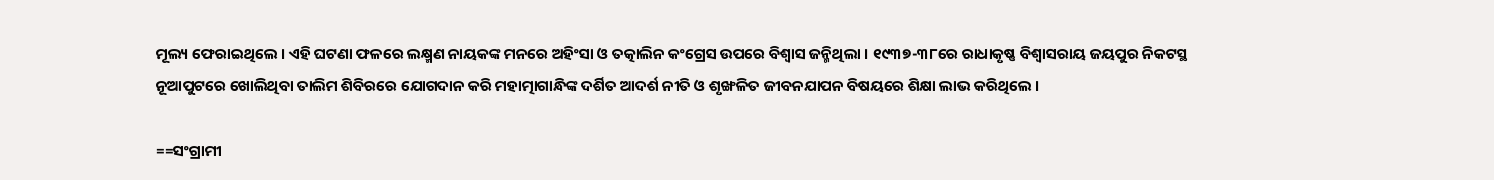ମୂଲ୍ୟ ଫେରାଇଥିଲେ । ଏହି ଘଟଣା ଫଳରେ ଲକ୍ଷ୍ମଣ ନାୟକଙ୍କ ମନରେ ଅହିଂସା ଓ ତତ୍କାଲିନ କଂଗ୍ରେସ ଉପରେ ବିଶ୍ୱାସ ଜନ୍ମିଥିଲା । ୧୯୩୭-୩୮ରେ ରାଧାକୃଷ୍ଣ ବିଶ୍ୱାସରାୟ ଜୟପୁର ନିକଟସ୍ଥ ନୂଆପୁଟରେ ଖୋଲିଥିବା ତାଲିମ ଶିବିରରେ ଯୋଗଦାନ କରି ମହାତ୍ମାଗାନ୍ଧିଙ୍କ ଦର୍ଶିତ ଆଦର୍ଶ ନୀତି ଓ ଶୃଙ୍ଖଳିତ ଜୀବନଯାପନ ବିଷୟରେ ଶିକ୍ଷା ଲାଭ କରିଥିଲେ ।

==ସଂଗ୍ରାମୀ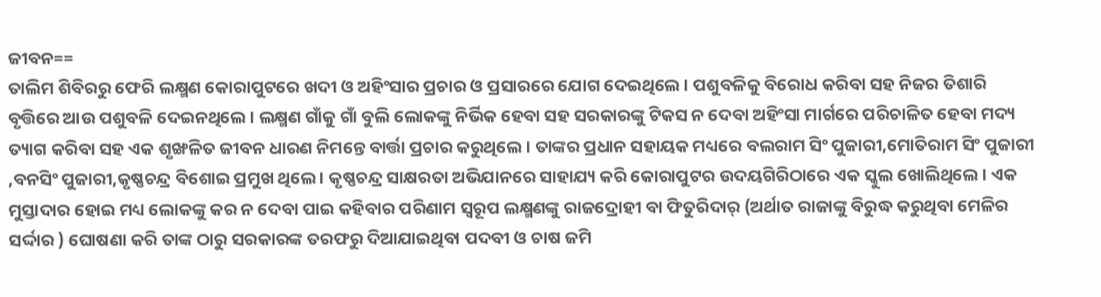ଜୀବନ==
ତାଲିମ ଶିବିରରୁ ଫେରି ଲକ୍ଷ୍ମଣ କୋରାପୁଟରେ ଖଦୀ ଓ ଅହିଂସାର ପ୍ରଚାର ଓ ପ୍ରସାରରେ ଯୋଗ ଦେଇଥିଲେ । ପଶୁବଳିକୁ ବିରୋଧ କରିବା ସହ ନିଜର ତିଶାରି ବୃତ୍ତିରେ ଆଉ ପଶୁବଳି ଦେଇନଥିଲେ । ଲକ୍ଷ୍ମଣ ଗାଁକୁ ଗାଁ ବୁଲି ଲୋକଙ୍କୁ ନିର୍ଭିକ ହେବା ସହ ସରକାରଙ୍କୁ ଟିକସ ନ ଦେବା ଅହିଂସା ମାର୍ଗରେ ପରିଚାଳିତ ହେବା ମଦ୍ୟ ତ୍ୟାଗ କରିବା ସହ ଏକ ଶୃଙ୍ଖଳିତ ଜୀବନ ଧାରଣ ନିମନ୍ତେ ବାର୍ତ୍ତା ପ୍ରଚାର କରୁଥିଲେ । ତାଙ୍କର ପ୍ରଧାନ ସହାୟକ ମଧ୍ୟରେ ବଲରାମ ସିଂ ପୁଜାରୀ,ମୋତିରାମ ସିଂ ପୁଜାରୀ ,ବନସିଂ ପୁଜାରୀ,କୃଷ୍ଣଚନ୍ଦ୍ର ବିଶୋଇ ପ୍ରମୁଖ ଥିଲେ । କୃଷ୍ଣଚନ୍ଦ୍ର ସାକ୍ଷରତା ଅଭିଯାନରେ ସାହାଯ୍ୟ କରି କୋରାପୁଟର ଉଦୟଗିରିଠାରେ ଏକ ସ୍କୁଲ ଖୋଲିଥିଲେ । ଏକ ମୁସ୍ତାଦାର ହୋଇ ମଧ୍ୟ ଲୋକଙ୍କୁ କର ନ ଦେବା ପାଇ କହିବାର ପରିଣାମ ସ୍ୱରୂପ ଲକ୍ଷ୍ମଣଙ୍କୁ ରାଜଦ୍ରୋହୀ ବା ଫିତୁରିଦାର୍ (ଅର୍ଥାତ ରାଜାଙ୍କୁ ବିରୁଦ୍ଧ କରୁଥିବା ମେଳିର ସର୍ଦ୍ଦାର ) ଘୋଷଣା କରି ତାଙ୍କ ଠାରୁ ସରକାରଙ୍କ ତରଫରୁ ଦିଆଯାଇଥିବା ପଦବୀ ଓ ଚାଷ ଜମି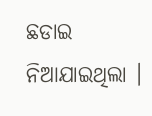ଛଡାଇ ନିଆଯାଇଥିଲା ।